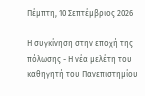Πέμπτη, 10 Σεπτέμβριος 2026

Η συγκίνηση στην εποχή της πόλωσης - Η νέα μελέτη του καθηγητή του Πανεπιστημίου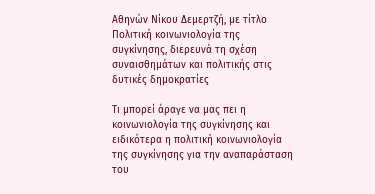Αθηνών Νίκου Δεμερτζή, με τίτλο Πολιτική κοινωνιολογία της συγκίνησης, διερευνά τη σχέση συναισθημάτων και πολιτικής στις δυτικές δημοκρατίες

Τι μπορεί άραγε να μας πει η κοινωνιολογία της συγκίνησης και ειδικότερα η πολιτική κοινωνιολογία της συγκίνησης για την αναπαράσταση του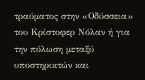τραύματος στην «Οδύσσεια» του Κρίστοφερ Νόλαν ή για την πόλωση μεταξύ υποστηρικτών και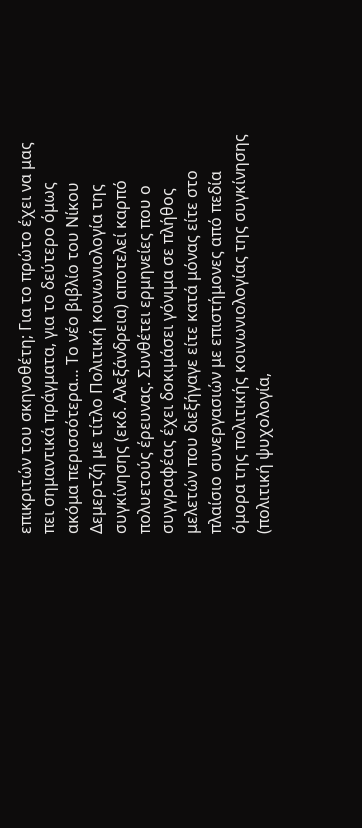επικριτών του σκηνοθέτη; Για το πρώτο έχει να μας πει σημαντικά πράγματα, για το δεύτερο όμως ακόμα περισσότερα… Το νέο βιβλίο του Νίκου Δεμερτζή με τίτλο Πολιτική κοινωνιολογία της συγκίνησης (εκδ. Αλεξάνδρεια) αποτελεί καρπό πολυετούς έρευνας. Συνθέτει ερμηνείες που ο συγγραφέας έχει δοκιμάσει γόνιμα σε πλήθος μελετών που διεξήγαγε είτε κατά μόνας είτε στο πλαίσιο συνεργασιών με επιστήμονες από πεδία όμορα της πολιτικής κοινωνιολογίας της συγκίνησης (πολιτική ψυχολογία,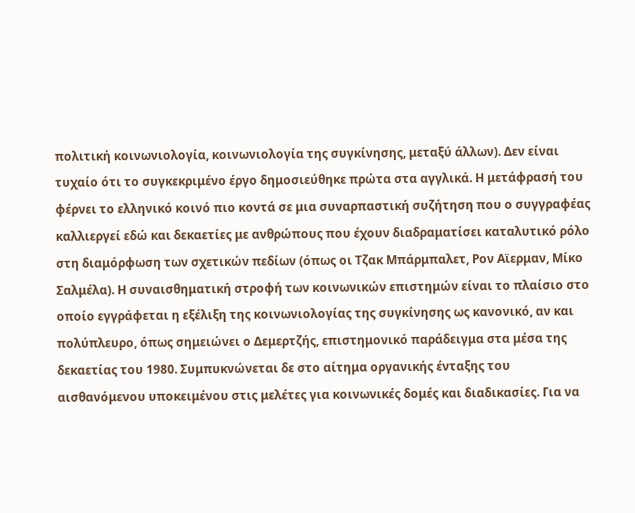πολιτική κοινωνιολογία, κοινωνιολογία της συγκίνησης, μεταξύ άλλων). Δεν είναι τυχαίο ότι το συγκεκριμένο έργο δημοσιεύθηκε πρώτα στα αγγλικά. Η μετάφρασή του φέρνει το ελληνικό κοινό πιο κοντά σε μια συναρπαστική συζήτηση που ο συγγραφέας καλλιεργεί εδώ και δεκαετίες με ανθρώπους που έχουν διαδραματίσει καταλυτικό ρόλο στη διαμόρφωση των σχετικών πεδίων (όπως οι Τζακ Μπάρμπαλετ, Ρον Αϊερμαν, Μίκο Σαλμέλα). Η συναισθηματική στροφή των κοινωνικών επιστημών είναι το πλαίσιο στο οποίο εγγράφεται η εξέλιξη της κοινωνιολογίας της συγκίνησης ως κανονικό, αν και πολύπλευρο, όπως σημειώνει ο Δεμερτζής, επιστημονικό παράδειγμα στα μέσα της δεκαετίας του 1980. Συμπυκνώνεται δε στο αίτημα οργανικής ένταξης του αισθανόμενου υποκειμένου στις μελέτες για κοινωνικές δομές και διαδικασίες. Για να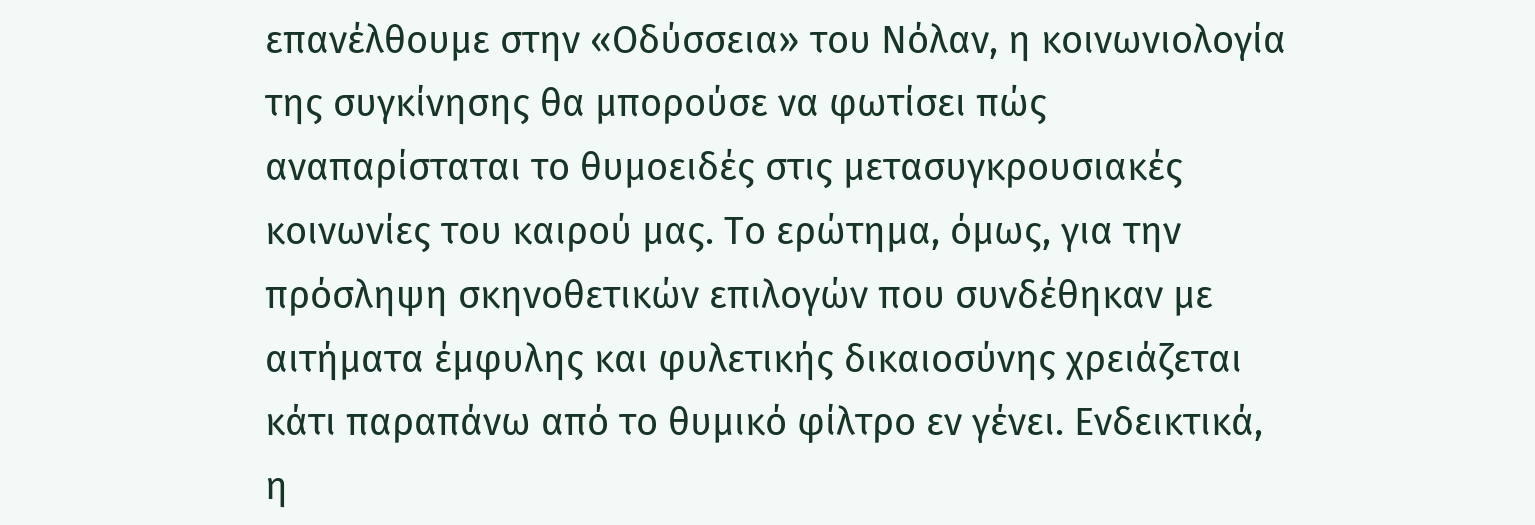επανέλθουμε στην «Οδύσσεια» του Νόλαν, η κοινωνιολογία της συγκίνησης θα μπορούσε να φωτίσει πώς αναπαρίσταται το θυμοειδές στις μετασυγκρουσιακές κοινωνίες του καιρού μας. Το ερώτημα, όμως, για την πρόσληψη σκηνοθετικών επιλογών που συνδέθηκαν με αιτήματα έμφυλης και φυλετικής δικαιοσύνης χρειάζεται κάτι παραπάνω από το θυμικό φίλτρο εν γένει. Ενδεικτικά, η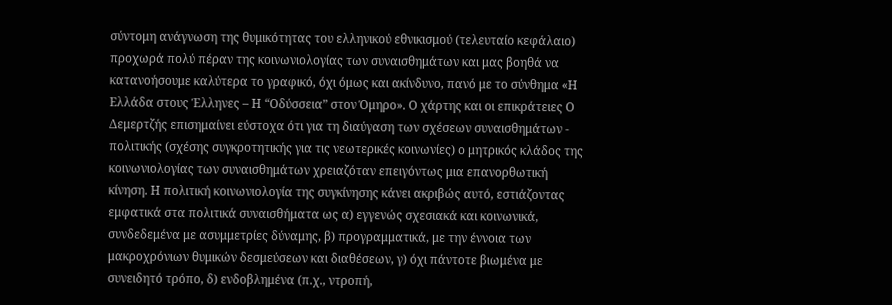σύντομη ανάγνωση της θυμικότητας του ελληνικού εθνικισμού (τελευταίο κεφάλαιο) προχωρά πολύ πέραν της κοινωνιολογίας των συναισθημάτων και μας βοηθά να κατανοήσουμε καλύτερα το γραφικό, όχι όμως και ακίνδυνο, πανό με το σύνθημα «Η Ελλάδα στους Έλληνες – Η “Οδύσσεια” στον Όμηρο». Ο χάρτης και οι επικράτειες Ο Δεμερτζής επισημαίνει εύστοχα ότι για τη διαύγαση των σχέσεων συναισθημάτων - πολιτικής (σχέσης συγκροτητικής για τις νεωτερικές κοινωνίες) ο μητρικός κλάδος της κοινωνιολογίας των συναισθημάτων χρειαζόταν επειγόντως μια επανορθωτική κίνηση. Η πολιτική κοινωνιολογία της συγκίνησης κάνει ακριβώς αυτό, εστιάζοντας εμφατικά στα πολιτικά συναισθήματα ως α) εγγενώς σχεσιακά και κοινωνικά, συνδεδεμένα με ασυμμετρίες δύναμης, β) προγραμματικά, με την έννοια των μακροχρόνιων θυμικών δεσμεύσεων και διαθέσεων, γ) όχι πάντοτε βιωμένα με συνειδητό τρόπο, δ) ενδοβλημένα (π.χ., ντροπή,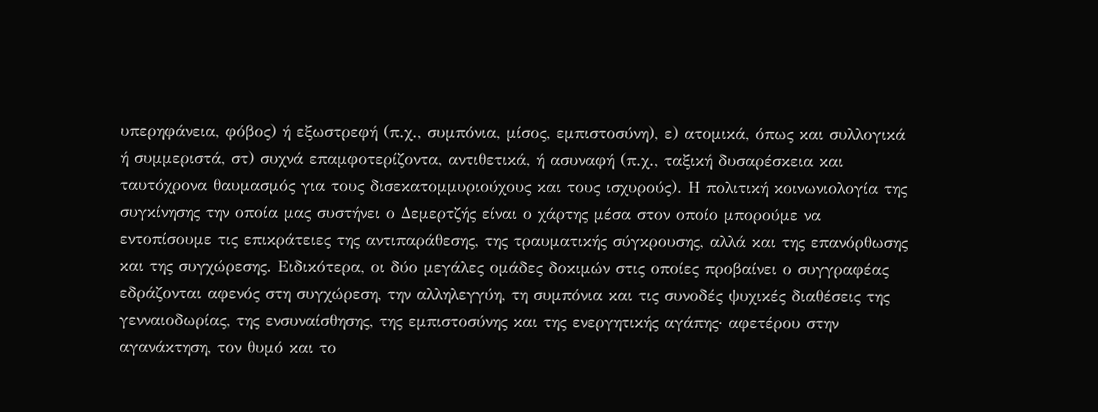υπερηφάνεια, φόβος) ή εξωστρεφή (π.χ., συμπόνια, μίσος, εμπιστοσύνη), ε) ατομικά, όπως και συλλογικά ή συμμεριστά, στ) συχνά επαμφοτερίζοντα, αντιθετικά, ή ασυναφή (π.χ., ταξική δυσαρέσκεια και ταυτόχρονα θαυμασμός για τους δισεκατομμυριούχους και τους ισχυρούς). Η πολιτική κοινωνιολογία της συγκίνησης την οποία μας συστήνει ο Δεμερτζής είναι ο χάρτης μέσα στον οποίο μπορούμε να εντοπίσουμε τις επικράτειες της αντιπαράθεσης, της τραυματικής σύγκρουσης, αλλά και της επανόρθωσης και της συγχώρεσης. Ειδικότερα, οι δύο μεγάλες ομάδες δοκιμών στις οποίες προβαίνει ο συγγραφέας εδράζονται αφενός στη συγχώρεση, την αλληλεγγύη, τη συμπόνια και τις συνοδές ψυχικές διαθέσεις της γενναιοδωρίας, της ενσυναίσθησης, της εμπιστοσύνης και της ενεργητικής αγάπης· αφετέρου στην αγανάκτηση, τον θυμό και το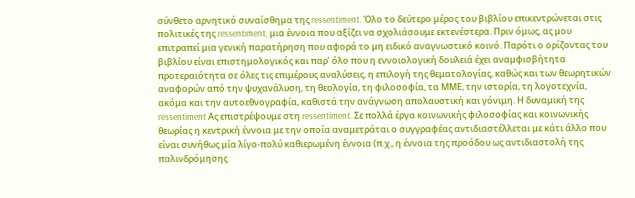σύνθετο αρνητικό συναίσθημα της ressentiment. Όλο το δεύτερο μέρος του βιβλίου επικεντρώνεται στις πολιτικές της ressentiment, μια έννοια που αξίζει να σχολιάσουμε εκτενέστερα. Πριν όμως, ας μου επιτραπεί μια γενική παρατήρηση που αφορά το μη ειδικό αναγνωστικό κοινό. Παρότι ο ορίζοντας του βιβλίου είναι επιστημολογικός και παρ’ όλο που η εννοιολογική δουλειά έχει αναμφισβήτητα προτεραιότητα σε όλες τις επιμέρους αναλύσεις, η επιλογή της θεματολογίας, καθώς και των θεωρητικών αναφορών από την ψυχανάλυση, τη θεολογία, τη φιλοσοφία, τα ΜΜΕ, την ιστορία, τη λογοτεχνία, ακόμα και την αυτοεθνογραφία, καθιστά την ανάγνωση απολαυστική και γόνιμη. Η δυναμική της ressentiment Ας επιστρέψουμε στη ressentiment. Σε πολλά έργα κοινωνικής φιλοσοφίας και κοινωνικής θεωρίας η κεντρική έννοια με την οποία αναμετράται ο συγγραφέας αντιδιαστέλλεται με κάτι άλλο που είναι συνήθως μία λίγο-πολύ καθιερωμένη έννοια (π.χ., η έννοια της προόδου ως αντιδιαστολή της παλινδρόμησης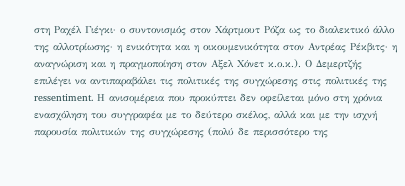στη Ραχέλ Γιέγκι· ο συντονισμός στον Χάρτμουτ Ρόζα ως το διαλεκτικό άλλο της αλλοτρίωσης· η ενικότητα και η οικουμενικότητα στον Αντρέας Ρέκβιτς· η αναγνώριση και η πραγμοποίηση στον Αξελ Χόνετ κ.ο.κ.). Ο Δεμερτζής επιλέγει να αντιπαραβάλει τις πολιτικές της συγχώρεσης στις πολιτικές της ressentiment. Η ανισομέρεια που προκύπτει δεν οφείλεται μόνο στη χρόνια ενασχόληση του συγγραφέα με το δεύτερο σκέλος, αλλά και με την ισχνή παρουσία πολιτικών της συγχώρεσης (πολύ δε περισσότερο της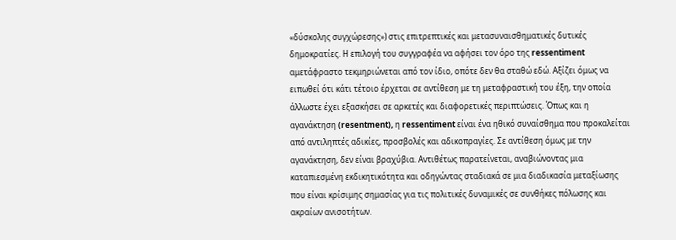«δύσκολης συγχώρεσης») στις επιτρεπτικές και μετασυναισθηματικές δυτικές δημοκρατίες. Η επιλογή του συγγραφέα να αφήσει τον όρο της ressentiment αμετάφραστο τεκμηριώνεται από τον ίδιο, οπότε δεν θα σταθώ εδώ. Αξίζει όμως να ειπωθεί ότι κάτι τέτοιο έρχεται σε αντίθεση με τη μεταφραστική του έξη, την οποία άλλωστε έχει εξασκήσει σε αρκετές και διαφορετικές περιπτώσεις. Όπως και η αγανάκτηση (resentment), η ressentiment είναι ένα ηθικό συναίσθημα που προκαλείται από αντιληπτές αδικίες, προσβολές και αδικοπραγίες. Σε αντίθεση όμως με την αγανάκτηση, δεν είναι βραχύβια. Αντιθέτως παρατείνεται, αναβιώνοντας μια καταπιεσμένη εκδικητικότητα και οδηγώντας σταδιακά σε μια διαδικασία μεταξίωσης που είναι κρίσιμης σημασίας για τις πολιτικές δυναμικές σε συνθήκες πόλωσης και ακραίων ανισοτήτων.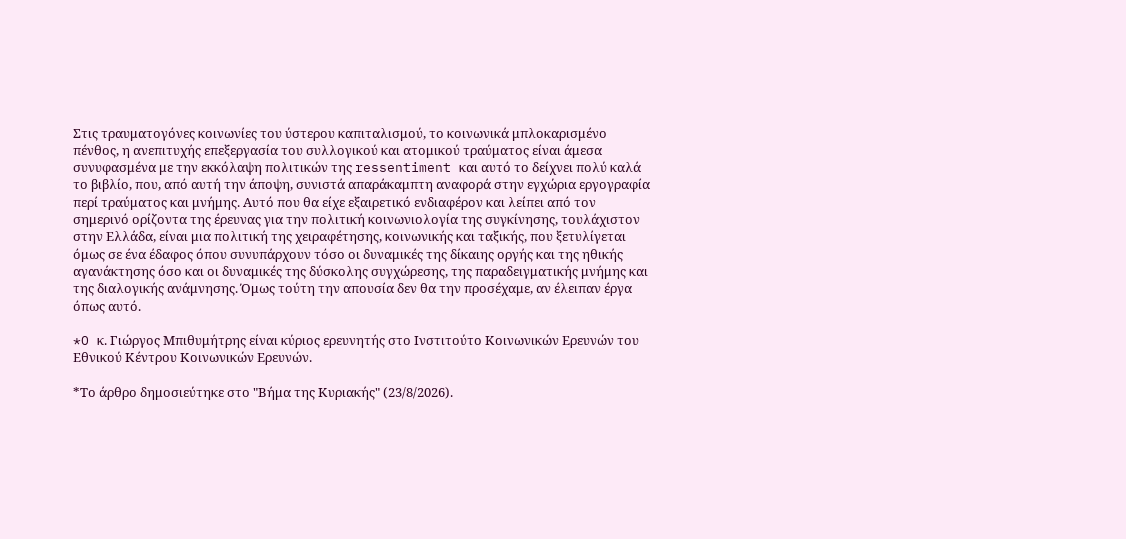Στις τραυματογόνες κοινωνίες του ύστερου καπιταλισμού, το κοινωνικά μπλοκαρισμένο πένθος, η ανεπιτυχής επεξεργασία του συλλογικού και ατομικού τραύματος είναι άμεσα συνυφασμένα με την εκκόλαψη πολιτικών της ressentiment και αυτό το δείχνει πολύ καλά το βιβλίο, που, από αυτή την άποψη, συνιστά απαράκαμπτη αναφορά στην εγχώρια εργογραφία περί τραύματος και μνήμης. Αυτό που θα είχε εξαιρετικό ενδιαφέρον και λείπει από τον σημερινό ορίζοντα της έρευνας για την πολιτική κοινωνιολογία της συγκίνησης, τουλάχιστον στην Ελλάδα, είναι μια πολιτική της χειραφέτησης, κοινωνικής και ταξικής, που ξετυλίγεται όμως σε ένα έδαφος όπου συνυπάρχουν τόσο οι δυναμικές της δίκαιης οργής και της ηθικής αγανάκτησης όσο και οι δυναμικές της δύσκολης συγχώρεσης, της παραδειγματικής μνήμης και της διαλογικής ανάμνησης. Όμως τούτη την απουσία δεν θα την προσέχαμε, αν έλειπαν έργα όπως αυτό.

*O κ. Γιώργος Μπιθυμήτρης είναι κύριος ερευνητής στο Ινστιτούτο Κοινωνικών Ερευνών του Εθνικού Κέντρου Κοινωνικών Ερευνών.

*Το άρθρο δημοσιεύτηκε στο "Βήμα της Κυριακής" (23/8/2026).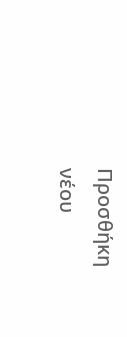Προσθήκη νέου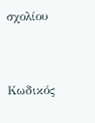σχολίου


Κωδικός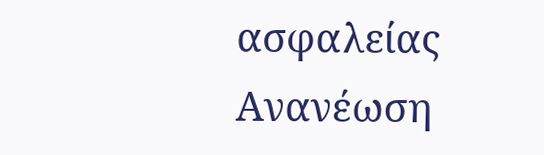ασφαλείας
Ανανέωση